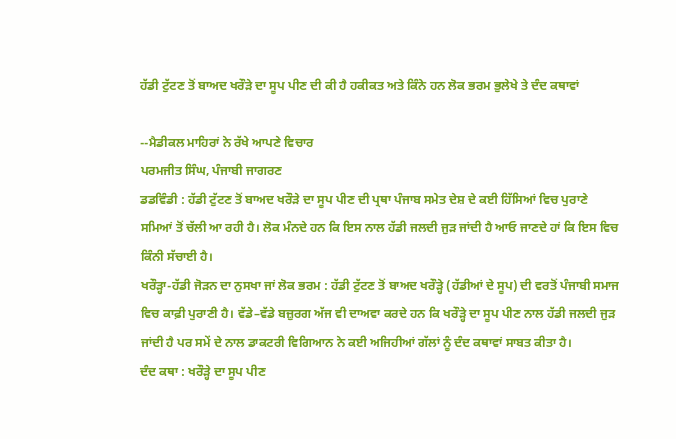ਹੱਡੀ ਟੁੱਟਣ ਤੋਂ ਬਾਅਦ ਖਰੌੜੇ ਦਾ ਸੂਪ ਪੀਣ ਦੀ ਕੀ ਹੈ ਹਕੀਕਤ ਅਤੇ ਕਿੰਨੇ ਹਨ ਲੋਕ ਭਰਮ ਭੁਲੇਖੇ ਤੇ ਦੰਦ ਕਥਾਵਾਂ

--ਮੈਡੀਕਲ ਮਾਹਿਰਾਂ ਨੇ ਰੱਖੇ ਆਪਣੇ ਵਿਚਾਰ
ਪਰਮਜੀਤ ਸਿੰਘ, ਪੰਜਾਬੀ ਜਾਗਰਣ
ਡਡਵਿੰਡੀ : ਹੱਡੀ ਟੁੱਟਣ ਤੋਂ ਬਾਅਦ ਖਰੌੜੇ ਦਾ ਸੂਪ ਪੀਣ ਦੀ ਪ੍ਰਥਾ ਪੰਜਾਬ ਸਮੇਤ ਦੇਸ਼ ਦੇ ਕਈ ਹਿੱਸਿਆਂ ਵਿਚ ਪੁਰਾਣੇ ਸਮਿਆਂ ਤੋਂ ਚੱਲੀ ਆ ਰਹੀ ਹੈ। ਲੋਕ ਮੰਨਦੇ ਹਨ ਕਿ ਇਸ ਨਾਲ ਹੱਡੀ ਜਲਦੀ ਜੁੜ ਜਾਂਦੀ ਹੈ ਆਓ ਜਾਣਦੇ ਹਾਂ ਕਿ ਇਸ ਵਿਚ ਕਿੰਨੀ ਸੱਚਾਈ ਹੈ।
ਖਰੌੜ੍ਹਾ-ਹੱਡੀ ਜੋੜਨ ਦਾ ਨੁਸਖਾ ਜਾਂ ਲੋਕ ਭਰਮ : ਹੱਡੀ ਟੁੱਟਣ ਤੋਂ ਬਾਅਦ ਖਰੌੜ੍ਹੇ (ਹੱਡੀਆਂ ਦੇ ਸੂਪ) ਦੀ ਵਰਤੋਂ ਪੰਜਾਬੀ ਸਮਾਜ ਵਿਚ ਕਾਫ਼ੀ ਪੁਰਾਣੀ ਹੈ। ਵੱਡੇ–ਵੱਡੇ ਬਜ਼ੁਰਗ ਅੱਜ ਵੀ ਦਾਅਵਾ ਕਰਦੇ ਹਨ ਕਿ ਖਰੌੜ੍ਹੇ ਦਾ ਸੂਪ ਪੀਣ ਨਾਲ ਹੱਡੀ ਜਲਦੀ ਜੁੜ ਜਾਂਦੀ ਹੈ ਪਰ ਸਮੇਂ ਦੇ ਨਾਲ ਡਾਕਟਰੀ ਵਿਗਿਆਨ ਨੇ ਕਈ ਅਜਿਹੀਆਂ ਗੱਲਾਂ ਨੂੰ ਦੰਦ ਕਥਾਵਾਂ ਸਾਬਤ ਕੀਤਾ ਹੈ।
ਦੰਦ ਕਥਾ : ਖਰੌੜ੍ਹੇ ਦਾ ਸੂਪ ਪੀਣ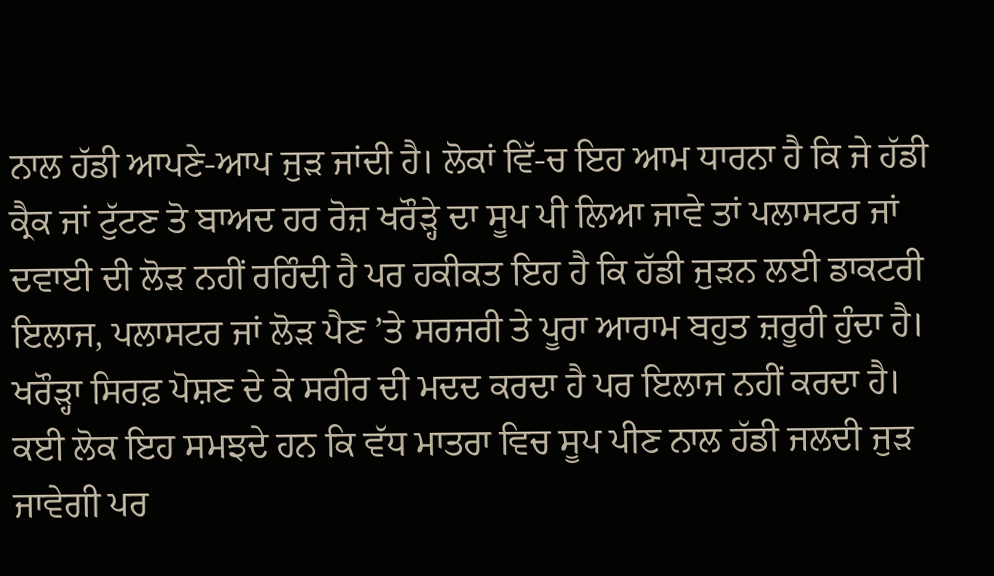ਨਾਲ ਹੱਡੀ ਆਪਣੇ-ਆਪ ਜੁੜ ਜਾਂਦੀ ਹੈ। ਲੋਕਾਂ ਵਿੱ-ਚ ਇਹ ਆਮ ਧਾਰਨਾ ਹੈ ਕਿ ਜੇ ਹੱਡੀ ਕ੍ਰੈਕ ਜਾਂ ਟੁੱਟਣ ਤੋ ਬਾਅਦ ਹਰ ਰੋਜ਼ ਖਰੌੜ੍ਹੇ ਦਾ ਸੂਪ ਪੀ ਲਿਆ ਜਾਵੇ ਤਾਂ ਪਲਾਸਟਰ ਜਾਂ ਦਵਾਈ ਦੀ ਲੋੜ ਨਹੀਂ ਰਹਿੰਦੀ ਹੈ ਪਰ ਹਕੀਕਤ ਇਹ ਹੈ ਕਿ ਹੱਡੀ ਜੁੜਨ ਲਈ ਡਾਕਟਰੀ ਇਲਾਜ, ਪਲਾਸਟਰ ਜਾਂ ਲੋੜ ਪੈਣ ’ਤੇ ਸਰਜਰੀ ਤੇ ਪੂਰਾ ਆਰਾਮ ਬਹੁਤ ਜ਼ਰੂਰੀ ਹੁੰਦਾ ਹੈ। ਖਰੌੜ੍ਹਾ ਸਿਰਫ਼ ਪੋਸ਼ਣ ਦੇ ਕੇ ਸਰੀਰ ਦੀ ਮਦਦ ਕਰਦਾ ਹੈ ਪਰ ਇਲਾਜ ਨਹੀਂ ਕਰਦਾ ਹੈ।
ਕਈ ਲੋਕ ਇਹ ਸਮਝਦੇ ਹਨ ਕਿ ਵੱਧ ਮਾਤਰਾ ਵਿਚ ਸੂਪ ਪੀਣ ਨਾਲ ਹੱਡੀ ਜਲਦੀ ਜੁੜ ਜਾਵੇਗੀ ਪਰ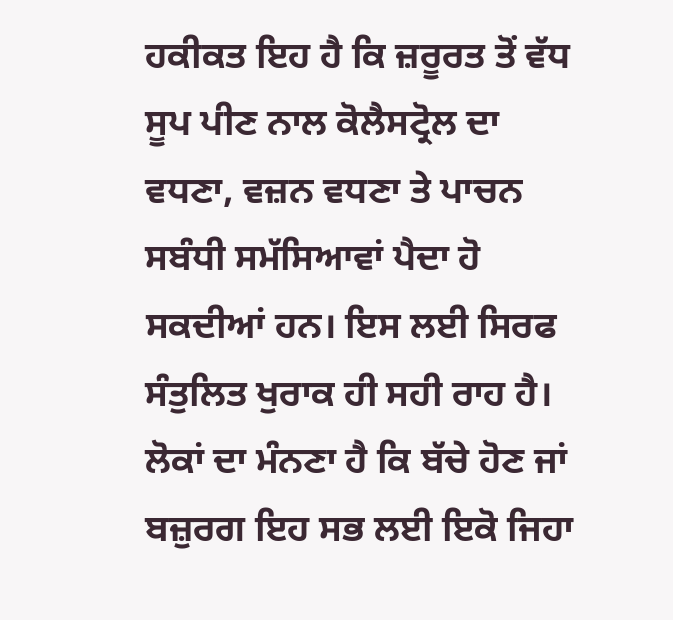ਹਕੀਕਤ ਇਹ ਹੈ ਕਿ ਜ਼ਰੂਰਤ ਤੋਂ ਵੱਧ ਸੂਪ ਪੀਣ ਨਾਲ ਕੋਲੈਸਟ੍ਰੋਲ ਦਾ ਵਧਣਾ, ਵਜ਼ਨ ਵਧਣਾ ਤੇ ਪਾਚਨ ਸਬੰਧੀ ਸਮੱਸਿਆਵਾਂ ਪੈਦਾ ਹੋ ਸਕਦੀਆਂ ਹਨ। ਇਸ ਲਈ ਸਿਰਫ ਸੰਤੁਲਿਤ ਖੁਰਾਕ ਹੀ ਸਹੀ ਰਾਹ ਹੈ। ਲੋਕਾਂ ਦਾ ਮੰਨਣਾ ਹੈ ਕਿ ਬੱਚੇ ਹੋਣ ਜਾਂ ਬਜ਼ੁਰਗ ਇਹ ਸਭ ਲਈ ਇਕੋ ਜਿਹਾ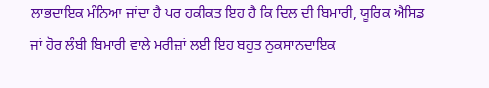ਲਾਭਦਾਇਕ ਮੰਨਿਆ ਜਾਂਦਾ ਹੈ ਪਰ ਹਕੀਕਤ ਇਹ ਹੈ ਕਿ ਦਿਲ ਦੀ ਬਿਮਾਰੀ, ਯੂਰਿਕ ਐਸਿਡ ਜਾਂ ਹੋਰ ਲੰਬੀ ਬਿਮਾਰੀ ਵਾਲੇ ਮਰੀਜ਼ਾਂ ਲਈ ਇਹ ਬਹੁਤ ਨੁਕਸਾਨਦਾਇਕ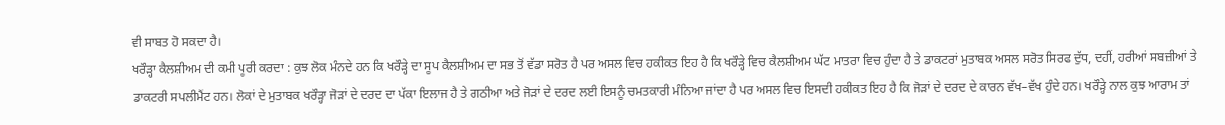ਵੀ ਸਾਬਤ ਹੋ ਸਕਦਾ ਹੈ।
ਖਰੌੜ੍ਹਾ ਕੈਲਸ਼ੀਅਮ ਦੀ ਕਮੀ ਪੂਰੀ ਕਰਦਾ : ਕੁਝ ਲੋਕ ਮੰਨਦੇ ਹਨ ਕਿ ਖਰੌੜ੍ਹੇ ਦਾ ਸੂਪ ਕੈਲਸ਼ੀਅਮ ਦਾ ਸਭ ਤੋਂ ਵੱਡਾ ਸਰੋਤ ਹੈ ਪਰ ਅਸਲ ਵਿਚ ਹਕੀਕਤ ਇਹ ਹੈ ਕਿ ਖਰੌੜ੍ਹੇ ਵਿਚ ਕੈਲਸ਼ੀਅਮ ਘੱਟ ਮਾਤਰਾ ਵਿਚ ਹੁੰਦਾ ਹੈ ਤੇ ਡਾਕਟਰਾਂ ਮੁਤਾਬਕ ਅਸਲ ਸਰੋਤ ਸਿਰਫ ਦੁੱਧ, ਦਹੀਂ, ਹਰੀਆਂ ਸਬਜ਼ੀਆਂ ਤੇ ਡਾਕਟਰੀ ਸਪਲੀਮੈਂਟ ਹਨ। ਲੋਕਾਂ ਦੇ ਮੁਤਾਬਕ ਖਰੌੜ੍ਹਾ ਜੋੜਾਂ ਦੇ ਦਰਦ ਦਾ ਪੱਕਾ ਇਲਾਜ ਹੈ ਤੇ ਗਠੀਆ ਅਤੇ ਜੋੜਾਂ ਦੇ ਦਰਦ ਲਈ ਇਸਨੂੰ ਚਮਤਕਾਰੀ ਮੰਨਿਆ ਜਾਂਦਾ ਹੈ ਪਰ ਅਸਲ ਵਿਚ ਇਸਦੀ ਹਕੀਕਤ ਇਹ ਹੈ ਕਿ ਜੋੜਾਂ ਦੇ ਦਰਦ ਦੇ ਕਾਰਨ ਵੱਖ–ਵੱਖ ਹੁੰਦੇ ਹਨ। ਖਰੌੜ੍ਹੇ ਨਾਲ ਕੁਝ ਆਰਾਮ ਤਾਂ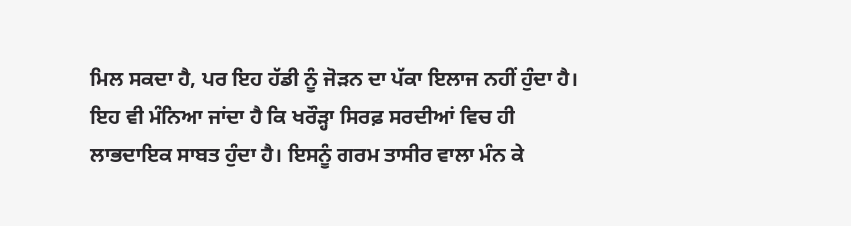ਮਿਲ ਸਕਦਾ ਹੈ, ਪਰ ਇਹ ਹੱਡੀ ਨੂੰ ਜੋੜਨ ਦਾ ਪੱਕਾ ਇਲਾਜ ਨਹੀਂ ਹੁੰਦਾ ਹੈ।
ਇਹ ਵੀ ਮੰਨਿਆ ਜਾਂਦਾ ਹੈ ਕਿ ਖਰੌੜ੍ਹਾ ਸਿਰਫ਼ ਸਰਦੀਆਂ ਵਿਚ ਹੀ ਲਾਭਦਾਇਕ ਸਾਬਤ ਹੁੰਦਾ ਹੈ। ਇਸਨੂੰ ਗਰਮ ਤਾਸੀਰ ਵਾਲਾ ਮੰਨ ਕੇ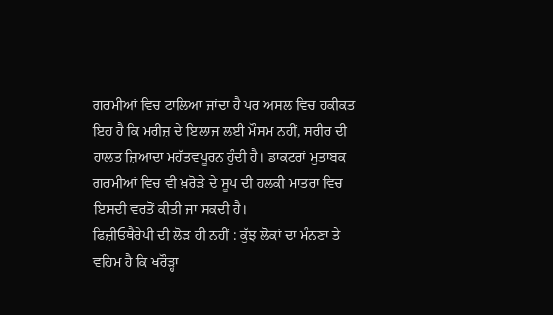ਗਰਮੀਆਂ ਵਿਚ ਟਾਲਿਆ ਜਾਂਦਾ ਹੈ ਪਰ ਅਸਲ ਵਿਚ ਹਕੀਕਤ ਇਹ ਹੈ ਕਿ ਮਰੀਜ਼ ਦੇ ਇਲਾਜ ਲਈ ਮੌਸਮ ਨਹੀਂ, ਸਰੀਰ ਦੀ ਹਾਲਤ ਜ਼ਿਆਦਾ ਮਹੱਤਵਪੂਰਨ ਹੁੰਦੀ ਹੈ। ਡਾਕਟਰਾਂ ਮੁਤਾਬਕ ਗਰਮੀਆਂ ਵਿਚ ਵੀ ਖ਼ਰੋੜੇ ਦੇ ਸੂਪ ਦੀ ਹਲਕੀ ਮਾਤਰਾ ਵਿਚ ਇਸਦੀ ਵਰਤੋਂ ਕੀਤੀ ਜਾ ਸਕਦੀ ਹੈ।
ਫਿਜ਼ੀਓਥੈਰੇਪੀ ਦੀ ਲੋੜ ਹੀ ਨਹੀਂ : ਕੁੱਝ ਲੋਕਾਂ ਦਾ ਮੰਨਣਾ ਤੇ ਵਹਿਮ ਹੈ ਕਿ ਖਰੌੜ੍ਹਾ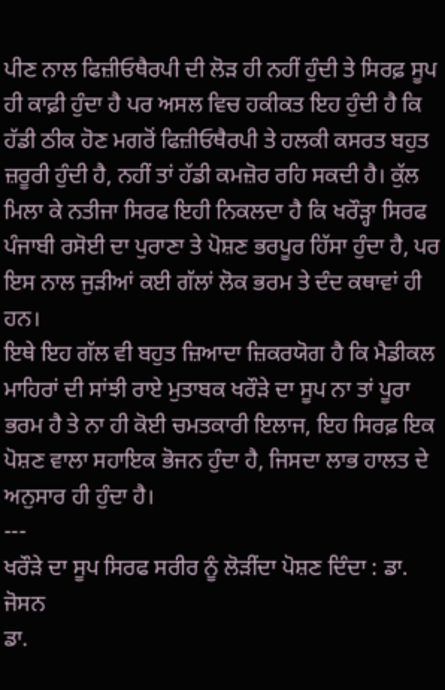ਪੀਣ ਨਾਲ ਫਿਜ਼ੀਓਥੈਰਪੀ ਦੀ ਲੋੜ ਹੀ ਨਹੀਂ ਹੁੰਦੀ ਤੇ ਸਿਰਫ਼ ਸੂਪ ਹੀ ਕਾਫ਼ੀ ਹੁੰਦਾ ਹੈ ਪਰ ਅਸਲ ਵਿਚ ਹਕੀਕਤ ਇਹ ਹੁੰਦੀ ਹੈ ਕਿ ਹੱਡੀ ਠੀਕ ਹੋਣ ਮਗਰੋਂ ਫਿਜ਼ੀਓਥੈਰਪੀ ਤੇ ਹਲਕੀ ਕਸਰਤ ਬਹੁਤ ਜ਼ਰੂਰੀ ਹੁੰਦੀ ਹੈ, ਨਹੀਂ ਤਾਂ ਹੱਡੀ ਕਮਜ਼ੋਰ ਰਹਿ ਸਕਦੀ ਹੈ। ਕੁੱਲ ਮਿਲਾ ਕੇ ਨਤੀਜਾ ਸਿਰਫ ਇਹੀ ਨਿਕਲਦਾ ਹੈ ਕਿ ਖਰੌੜ੍ਹਾ ਸਿਰਫ ਪੰਜਾਬੀ ਰਸੋਈ ਦਾ ਪੁਰਾਣਾ ਤੇ ਪੋਸ਼ਣ ਭਰਪੂਰ ਹਿੱਸਾ ਹੁੰਦਾ ਹੈ, ਪਰ ਇਸ ਨਾਲ ਜੁੜੀਆਂ ਕਈ ਗੱਲਾਂ ਲੋਕ ਭਰਮ ਤੇ ਦੰਦ ਕਥਾਵਾਂ ਹੀ ਹਨ।
ਇਥੇ ਇਹ ਗੱਲ ਵੀ ਬਹੁਤ ਜ਼ਿਆਦਾ ਜ਼ਿਕਰਯੋਗ ਹੈ ਕਿ ਮੈਡੀਕਲ ਮਾਹਿਰਾਂ ਦੀ ਸਾਂਝੀ ਰਾਏ ਮੁਤਾਬਕ ਖਰੌੜੇ ਦਾ ਸੂਪ ਨਾ ਤਾਂ ਪੂਰਾ ਭਰਮ ਹੈ ਤੇ ਨਾ ਹੀ ਕੋਈ ਚਮਤਕਾਰੀ ਇਲਾਜ, ਇਹ ਸਿਰਫ਼ ਇਕ ਪੋਸ਼ਣ ਵਾਲਾ ਸਹਾਇਕ ਭੋਜਨ ਹੁੰਦਾ ਹੈ, ਜਿਸਦਾ ਲਾਭ ਹਾਲਤ ਦੇ ਅਨੁਸਾਰ ਹੀ ਹੁੰਦਾ ਹੈ।
---
ਖਰੌੜੇ ਦਾ ਸੂਪ ਸਿਰਫ ਸਰੀਰ ਨੂੰ ਲੋੜੀਂਦਾ ਪੋਸ਼ਣ ਦਿੰਦਾ : ਡਾ. ਜੋਸਨ
ਡਾ.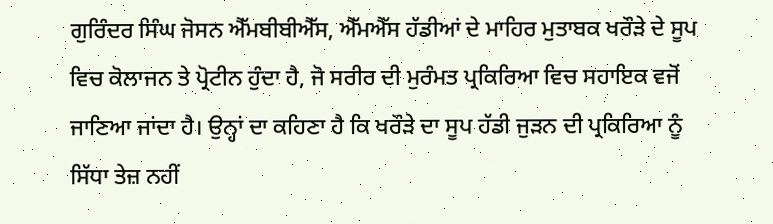ਗੁਰਿੰਦਰ ਸਿੰਘ ਜੋਸਨ ਐੱਮਬੀਬੀਐੱਸ, ਐੱਮਐੱਸ ਹੱਡੀਆਂ ਦੇ ਮਾਹਿਰ ਮੁਤਾਬਕ ਖਰੌੜੇ ਦੇ ਸੂਪ ਵਿਚ ਕੋਲਾਜਨ ਤੇ ਪ੍ਰੋਟੀਨ ਹੁੰਦਾ ਹੈ, ਜੋ ਸਰੀਰ ਦੀ ਮੁਰੰਮਤ ਪ੍ਰਕਿਰਿਆ ਵਿਚ ਸਹਾਇਕ ਵਜੋਂ ਜਾਣਿਆ ਜਾਂਦਾ ਹੈ। ਉਨ੍ਹਾਂ ਦਾ ਕਹਿਣਾ ਹੈ ਕਿ ਖਰੌੜੇ ਦਾ ਸੂਪ ਹੱਡੀ ਜੁੜਨ ਦੀ ਪ੍ਰਕਿਰਿਆ ਨੂੰ ਸਿੱਧਾ ਤੇਜ਼ ਨਹੀਂ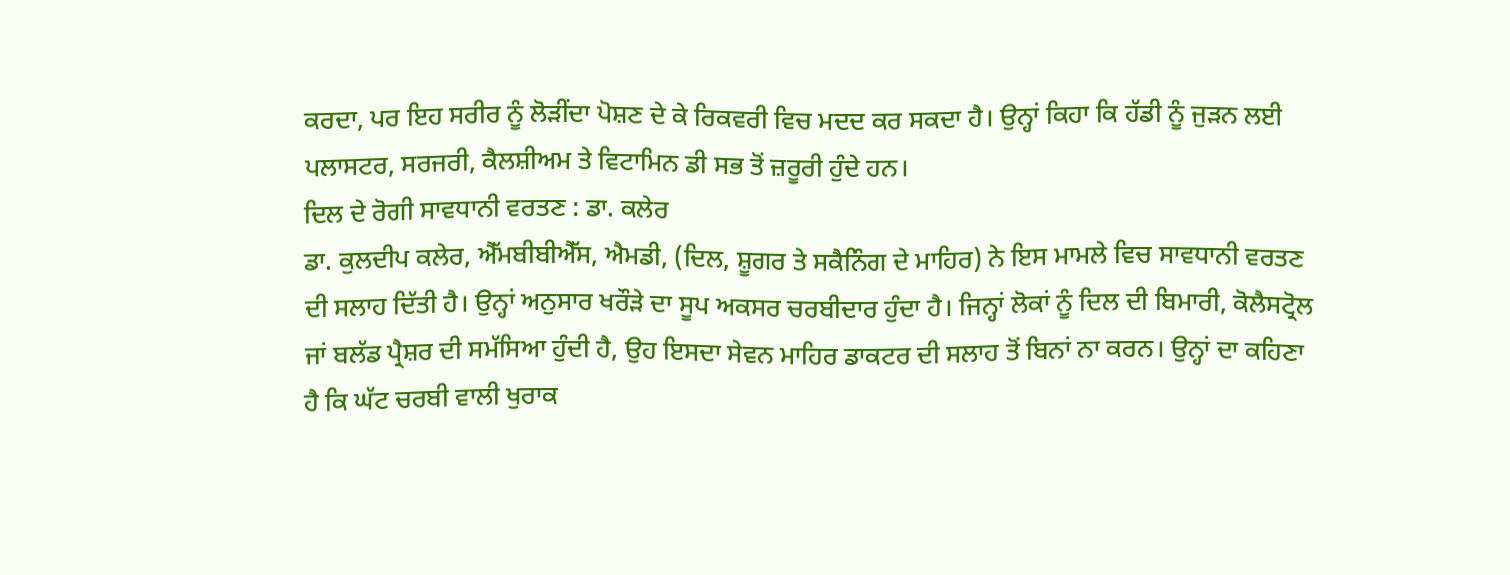ਕਰਦਾ, ਪਰ ਇਹ ਸਰੀਰ ਨੂੰ ਲੋੜੀਂਦਾ ਪੋਸ਼ਣ ਦੇ ਕੇ ਰਿਕਵਰੀ ਵਿਚ ਮਦਦ ਕਰ ਸਕਦਾ ਹੈ। ਉਨ੍ਹਾਂ ਕਿਹਾ ਕਿ ਹੱਡੀ ਨੂੰ ਜੁੜਨ ਲਈ ਪਲਾਸਟਰ, ਸਰਜਰੀ, ਕੈਲਸ਼ੀਅਮ ਤੇ ਵਿਟਾਮਿਨ ਡੀ ਸਭ ਤੋਂ ਜ਼ਰੂਰੀ ਹੁੰਦੇ ਹਨ।
ਦਿਲ ਦੇ ਰੋਗੀ ਸਾਵਧਾਨੀ ਵਰਤਣ : ਡਾ. ਕਲੇਰ
ਡਾ. ਕੁਲਦੀਪ ਕਲੇਰ, ਐੱਮਬੀਬੀਐੱਸ, ਐਮਡੀ, (ਦਿਲ, ਸ਼ੂਗਰ ਤੇ ਸਕੈਨਿੰਗ ਦੇ ਮਾਹਿਰ) ਨੇ ਇਸ ਮਾਮਲੇ ਵਿਚ ਸਾਵਧਾਨੀ ਵਰਤਣ ਦੀ ਸਲਾਹ ਦਿੱਤੀ ਹੈ। ਉਨ੍ਹਾਂ ਅਨੁਸਾਰ ਖਰੌੜੇ ਦਾ ਸੂਪ ਅਕਸਰ ਚਰਬੀਦਾਰ ਹੁੰਦਾ ਹੈ। ਜਿਨ੍ਹਾਂ ਲੋਕਾਂ ਨੂੰ ਦਿਲ ਦੀ ਬਿਮਾਰੀ, ਕੋਲੈਸਟ੍ਰੋਲ ਜਾਂ ਬਲੱਡ ਪ੍ਰੈਸ਼ਰ ਦੀ ਸਮੱਸਿਆ ਹੁੰਦੀ ਹੈ, ਉਹ ਇਸਦਾ ਸੇਵਨ ਮਾਹਿਰ ਡਾਕਟਰ ਦੀ ਸਲਾਹ ਤੋਂ ਬਿਨਾਂ ਨਾ ਕਰਨ। ਉਨ੍ਹਾਂ ਦਾ ਕਹਿਣਾ ਹੈ ਕਿ ਘੱਟ ਚਰਬੀ ਵਾਲੀ ਖੁਰਾਕ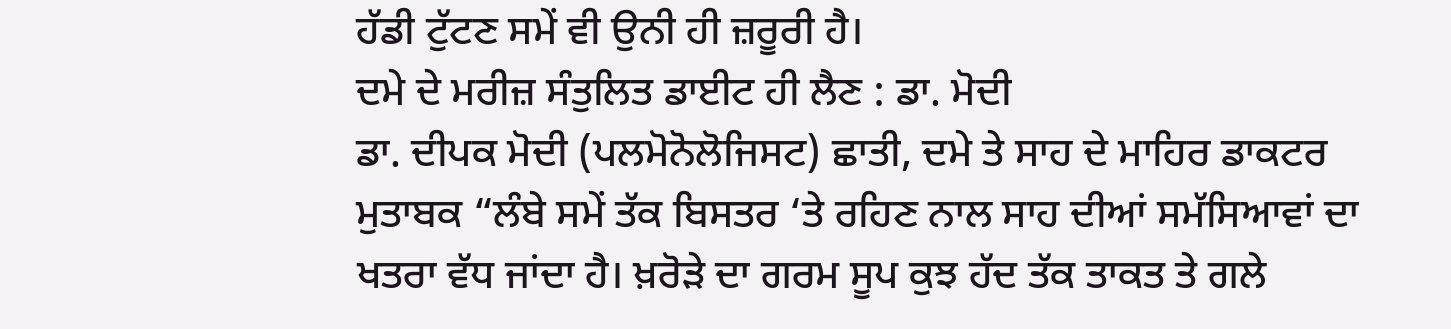ਹੱਡੀ ਟੁੱਟਣ ਸਮੇਂ ਵੀ ਉਨੀ ਹੀ ਜ਼ਰੂਰੀ ਹੈ।
ਦਮੇ ਦੇ ਮਰੀਜ਼ ਸੰਤੁਲਿਤ ਡਾਈਟ ਹੀ ਲੈਣ : ਡਾ. ਮੋਦੀ
ਡਾ. ਦੀਪਕ ਮੋਦੀ (ਪਲਮੋਨੋਲੋਜਿਸਟ) ਛਾਤੀ, ਦਮੇ ਤੇ ਸਾਹ ਦੇ ਮਾਹਿਰ ਡਾਕਟਰ ਮੁਤਾਬਕ “ਲੰਬੇ ਸਮੇਂ ਤੱਕ ਬਿਸਤਰ ‘ਤੇ ਰਹਿਣ ਨਾਲ ਸਾਹ ਦੀਆਂ ਸਮੱਸਿਆਵਾਂ ਦਾ ਖਤਰਾ ਵੱਧ ਜਾਂਦਾ ਹੈ। ਖ਼ਰੋੜੇ ਦਾ ਗਰਮ ਸੂਪ ਕੁਝ ਹੱਦ ਤੱਕ ਤਾਕਤ ਤੇ ਗਲੇ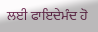ਲਈ ਫਾਇਦੇਮੰਦ ਹੋ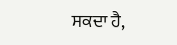ਸਕਦਾ ਹੈ,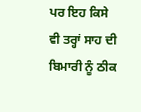ਪਰ ਇਹ ਕਿਸੇ ਵੀ ਤਰ੍ਹਾਂ ਸਾਹ ਦੀ ਬਿਮਾਰੀ ਨੂੰ ਠੀਕ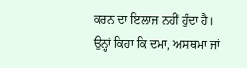ਕਰਨ ਦਾ ਇਲਾਜ ਨਹੀਂ ਹੁੰਦਾ ਹੈ। ਉਨ੍ਹਾਂ ਕਿਹਾ ਕਿ ਦਮਾ, ਅਸਥਮਾ ਜਾਂ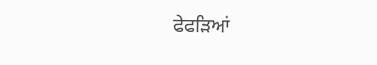ਫੇਫੜਿਆਂ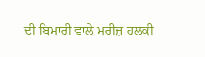ਦੀ ਬਿਮਾਰੀ ਵਾਲੇ ਮਰੀਜ਼ ਹਲਕੀ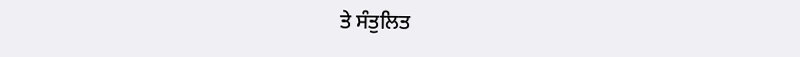ਤੇ ਸੰਤੁਲਿਤ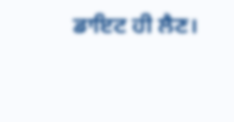ਡਾਇਟ ਹੀ ਲੈਣ।